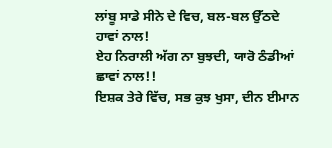ਲਾਂਬੂ ਸਾਡੇ ਸੀਨੇ ਦੇ ਵਿਚ, ਬਲ-ਬਲ ਉੱਠਦੇ ਹਾਵਾਂ ਨਾਲ!
ਏਹ ਨਿਰਾਲੀ ਅੱਗ ਨਾ ਬੁਝਦੀ, ਯਾਰੋ ਠੰਡੀਆਂ ਛਾਵਾਂ ਨਾਲ!!
ਇਸ਼ਕ ਤੇਰੇ ਵਿੱਚ, ਸਭ ਕੁਝ ਖੁਸਾ, ਦੀਨ ਈਮਾਨ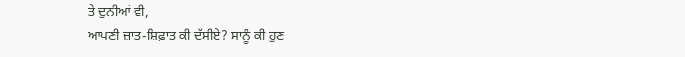ਤੇ ਦੁਨੀਆਂ ਵੀ,
ਆਪਣੀ ਜ਼ਾਤ-ਸ਼ਿਫ਼ਾਤ ਕੀ ਦੱਸੀਏ? ਸਾਨੂੰ ਕੀ ਹੁਣ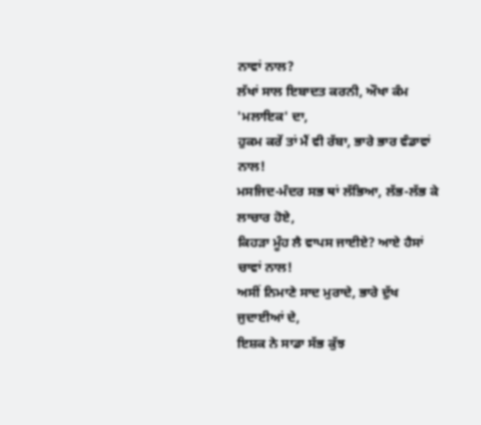ਨਾਵਾਂ ਨਾਲ?
ਲੱਖਾਂ ਸਾਲ ਇਬਾਦਤ ਕਰਨੀ, ਔਖਾ ਕੰਮ 'ਮਲਾਇਕ' ਦਾ,
ਹੁਕਮ ਕਰੇਂ ਤਾਂ ਮੈਂ ਵੀ ਰੱਬਾ, ਭਾਰੇ ਭਾਰ ਵੰਡਾਵਾਂ ਨਾਲ!
ਮਸਜਿਦ-ਮੰਦਰ ਸਭ ਥਾਂ ਲੱਭਿਆ, ਲੱਭ-ਲੱਭ ਕੇ ਲਾਚਾਰ ਹੋਏ,
ਕਿਹੜਾ ਮੂੰਹ ਲੈ ਵਾਪਸ ਜਾਈਏ? ਆਏ ਹੈਸਾਂ ਚਾਵਾਂ ਨਾਲ!
ਅਸੀਂ ਨਿਮਾਣੇ ਸਾਦ ਮੁਰਾਦੇ, ਭਾਰੇ ਦੁੱਖ ਜੁਦਾਈਆਂ ਦੇ,
ਇਸ਼ਕ ਨੇ ਸਾਡਾ ਸੱਭ ਕੁੱਝ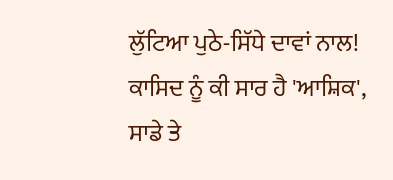ਲੁੱਟਿਆ ਪੁਠੇ-ਸਿੱਧੇ ਦਾਵਾਂ ਨਾਲ!
ਕਾਸਿਦ ਨੂੰ ਕੀ ਸਾਰ ਹੈ 'ਆਸ਼ਿਕ', ਸਾਡੇ ਤੇ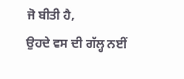ਜੋ ਬੀਤੀ ਹੈ,
ਉਹਦੇ ਵਸ ਦੀ ਗੱਲ੍ਹ ਨਈਂ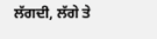ਲੱਗਦੀ, ਲੱਗੇ ਤੇ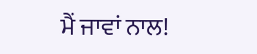ਮੈਂ ਜਾਵਾਂ ਨਾਲ!